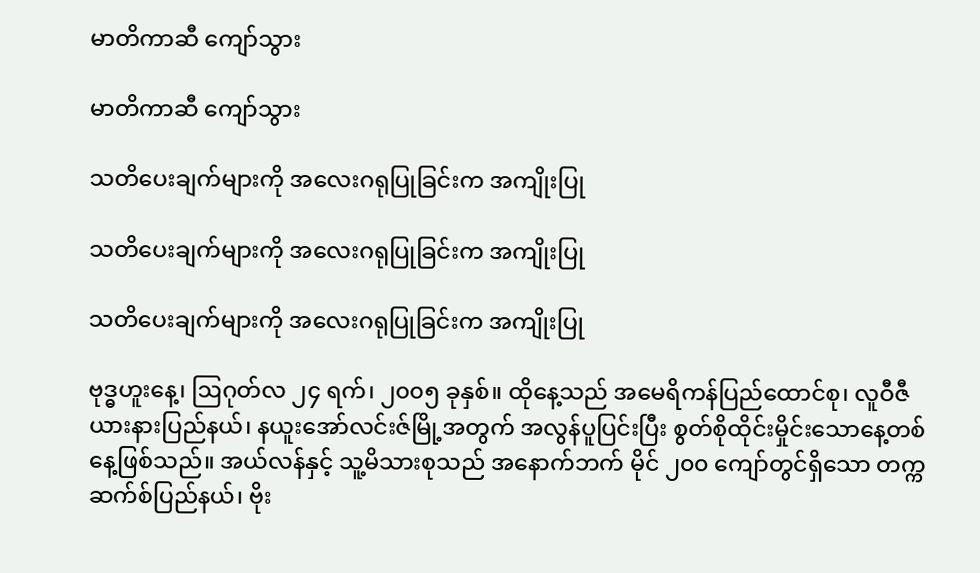မာတိကာဆီ ကျော်သွား

မာတိကာဆီ ကျော်သွား

သတိပေးချက်များကို အလေးဂရုပြုခြင်းက အကျိုးပြု

သတိပေးချက်များကို အလေးဂရုပြုခြင်းက အကျိုးပြု

သတိပေးချက်များကို အလေးဂရုပြုခြင်းက အကျိုးပြု

ဗုဒ္ဓဟူးနေ့၊ ဩဂုတ်လ ၂၄ ရက်၊ ၂၀၀၅ ခုနှစ်။ ထိုနေ့သည် အမေရိကန်ပြည်ထောင်စု၊ လူဝီဇီယားနားပြည်နယ်၊ နယူးအော်လင်းဇ်မြို့အတွက် အလွန်ပူပြင်းပြီး စွတ်စိုထိုင်းမှိုင်းသောနေ့တစ်နေ့ဖြစ်သည်။ အယ်လန်နှင့် သူ့မိသားစုသည် အနောက်ဘက် မိုင် ၂၀၀ ကျော်တွင်ရှိသော တက္ကဆက်စ်ပြည်နယ်၊ ဗိုး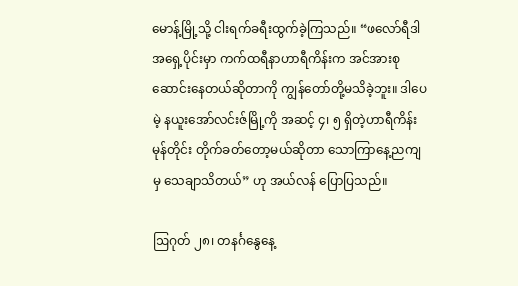မောန့်မြို့သို့ ငါးရက်ခရီးထွက်ခဲ့ကြသည်။ “ဖလော်ရီဒါအရှေ့ပိုင်းမှာ ကက်ထရီနာဟာရီကိန်းက အင်အားစုဆောင်းနေတယ်ဆိုတာကို ကျွန်တော်တို့မသိခဲ့ဘူး။ ဒါပေမဲ့ နယူးအော်လင်းဇ်မြို့ကို အဆင့် ၄၊ ၅ ရှိတဲ့ဟာရီကိန်းမုန်တိုင်း တိုက်ခတ်တော့မယ်ဆိုတာ သောကြာနေ့ညကျမှ သေချာသိတယ်” ဟု အယ်လန် ပြောပြသည်။

ဩဂုတ် ၂၈၊ တနင်္ဂနွေနေ့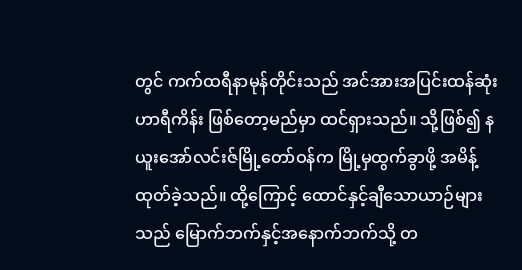တွင် ကက်ထရီနာမုန်တိုင်းသည် အင်အားအပြင်းထန်ဆုံး ဟာရီကိန်း ဖြစ်တော့မည်မှာ ထင်ရှားသည်။ သို့ဖြစ်၍ နယူးအော်လင်းဇ်မြို့တော်ဝန်က မြို့မှထွက်ခွာဖို့ အမိန့်ထုတ်ခဲ့သည်။ ထို့ကြောင့် ထောင်နှင့်ချီသောယာဉ်များသည် မြောက်ဘက်နှင့်အနောက်ဘက်သို့ တ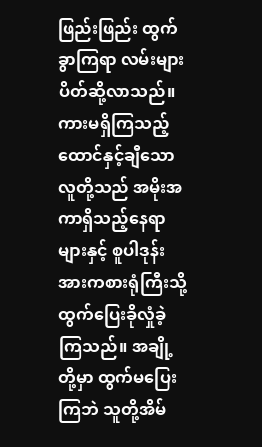ဖြည်းဖြည်း ထွက်ခွာကြရာ လမ်းများ ပိတ်ဆို့လာသည်။ ကားမရှိကြသည့် ထောင်နှင့်ချီသောလူတို့သည် အမိုးအကာရှိသည့်နေရာများနှင့် စူပါဒုန်းအားကစားရုံကြီးသို့ ထွက်ပြေးခိုလှုံခဲ့ကြသည်။ အချို့တို့မှာ ထွက်မပြေးကြဘဲ သူတို့အိမ်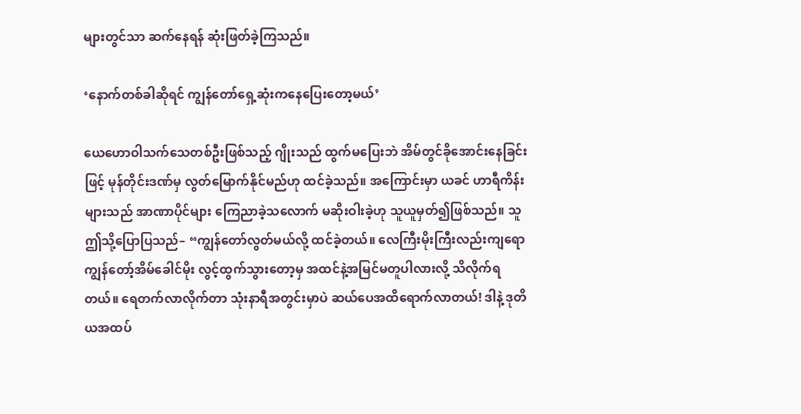များတွင်သာ ဆက်နေရန် ဆုံးဖြတ်ခဲ့ကြသည်။

‘နောက်တစ်ခါဆိုရင် ကျွန်တော်ရှေ့ဆုံးကနေပြေးတော့မယ်’

ယေဟောဝါသက်သေတစ်ဦးဖြစ်သည့် ဂျိုးသည် ထွက်မပြေးဘဲ အိမ်တွင်ခိုအောင်းနေခြင်းဖြင့် မုန်တိုင်းဒဏ်မှ လွတ်မြောက်နိုင်မည်ဟု ထင်ခဲ့သည်။ အကြောင်းမှာ ယခင် ဟာရီကိန်းများသည် အာဏာပိုင်များ ကြေညာခဲ့သလောက် မဆိုးဝါးခဲ့ဟု သူယူမှတ်၍ဖြစ်သည်။ သူ ဤသို့ပြောပြသည်– “ကျွန်တော်လွတ်မယ်လို့ ထင်ခဲ့တယ်။ လေကြီးမိုးကြီးလည်းကျရော ကျွန်တော့်အိမ်ခေါင်မိုး လွင့်ထွက်သွားတော့မှ အထင်နဲ့အမြင်မတူပါလားလို့ သိလိုက်ရတယ်။ ရေတက်လာလိုက်တာ သုံးနာရီအတွင်းမှာပဲ ဆယ်ပေအထိရောက်လာတယ်! ဒါနဲ့ ဒုတိယအထပ်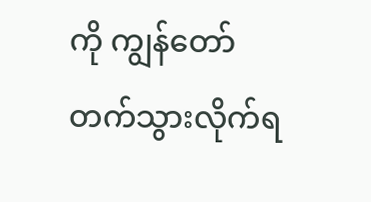ကို ကျွန်တော် တက်သွားလိုက်ရ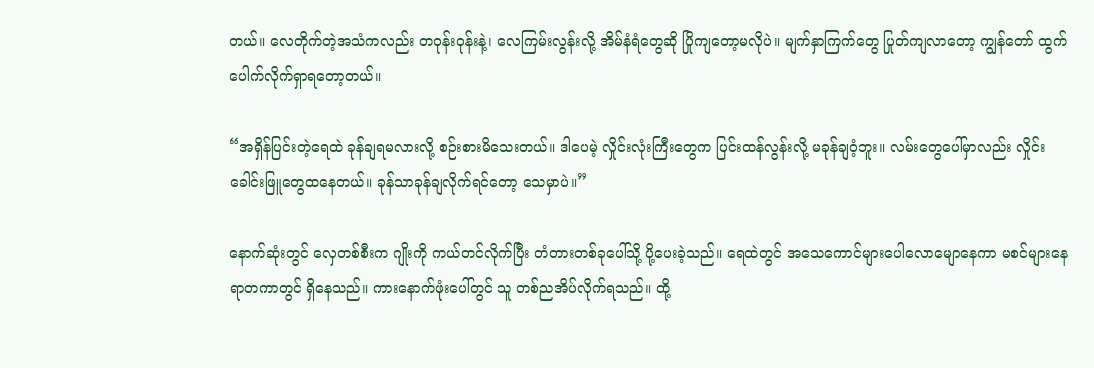တယ်။ လေတိုက်တဲ့အသံကလည်း တဝုန်းဝုန်းနဲ့၊ လေကြမ်းလွန်းလို့ အိမ်နံရံတွေဆို ပြိုကျတော့မလိုပဲ။ မျက်နှာကြက်တွေ ပြုတ်ကျလာတော့ ကျွန်တော် ထွက်ပေါက်လိုက်ရှာရတော့တယ်။

“အရှိန်ပြင်းတဲ့ရေထဲ ခုန်ချရမလားလို့ စဉ်းစားမိသေးတယ်။ ဒါပေမဲ့ လှိုင်းလုံးကြီးတွေက ပြင်းထန်လွန်းလို့ မခုန်ချဝံ့ဘူး။ လမ်းတွေပေါ်မှာလည်း လှိုင်းခေါင်းဖြူတွေထနေတယ်။ ခုန်သာခုန်ချလိုက်ရင်တော့ သေမှာပဲ။”

နောက်ဆုံးတွင် လှေတစ်စီးက ဂျိုးကို ကယ်တင်လိုက်ပြီး တံတားတစ်ခုပေါ်သို့ ပို့ပေးခဲ့သည်။ ရေထဲတွင် အသေကောင်များပေါလောမျောနေကာ မစင်များနေရာတကာတွင် ရှိနေသည်။ ကားနောက်ဖုံးပေါ်တွင် သူ တစ်ညအိပ်လိုက်ရသည်။ ထို့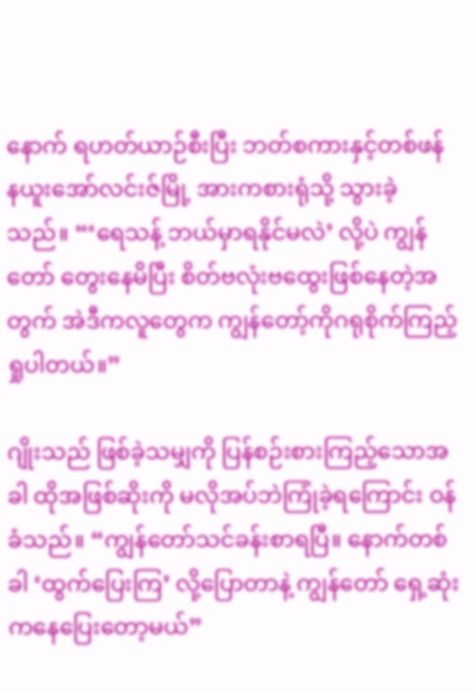နောက် ရဟတ်ယာဉ်စီးပြီး ဘတ်စကားနှင့်တစ်ဖန် နယူးအော်လင်းဇ်မြို့ အားကစားရုံသို့ သွားခဲ့သည်။ “‘ရေသန့် ဘယ်မှာရနိုင်မလဲ’ လို့ပဲ ကျွန်တော် တွေးနေမိပြီး စိတ်ဗလုံးဗထွေးဖြစ်နေတဲ့အတွက် အဲဒီကလူတွေက ကျွန်တော့်ကိုဂရုစိုက်ကြည့်ရှုပါတယ်။”

ဂျိုးသည် ဖြစ်ခဲ့သမျှကို ပြန်စဉ်းစားကြည့်သောအခါ ထိုအဖြစ်ဆိုးကို မလိုအပ်ဘဲကြုံခဲ့ရကြောင်း ဝန်ခံသည်။ “ကျွန်တော်သင်ခန်းစာရပြီ။ နောက်တစ်ခါ ‘ထွက်ပြေးကြ’ လို့ပြောတာနဲ့ ကျွန်တော် ရှေ့ဆုံးကနေပြေးတော့မယ်”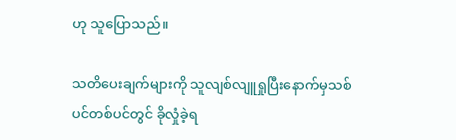ဟု သူပြောသည်။

သတိပေးချက်များကို သူလျစ်လျူရှုပြီးနောက်မှသစ်ပင်တစ်ပင်တွင် ခိုလှုံခဲ့ရ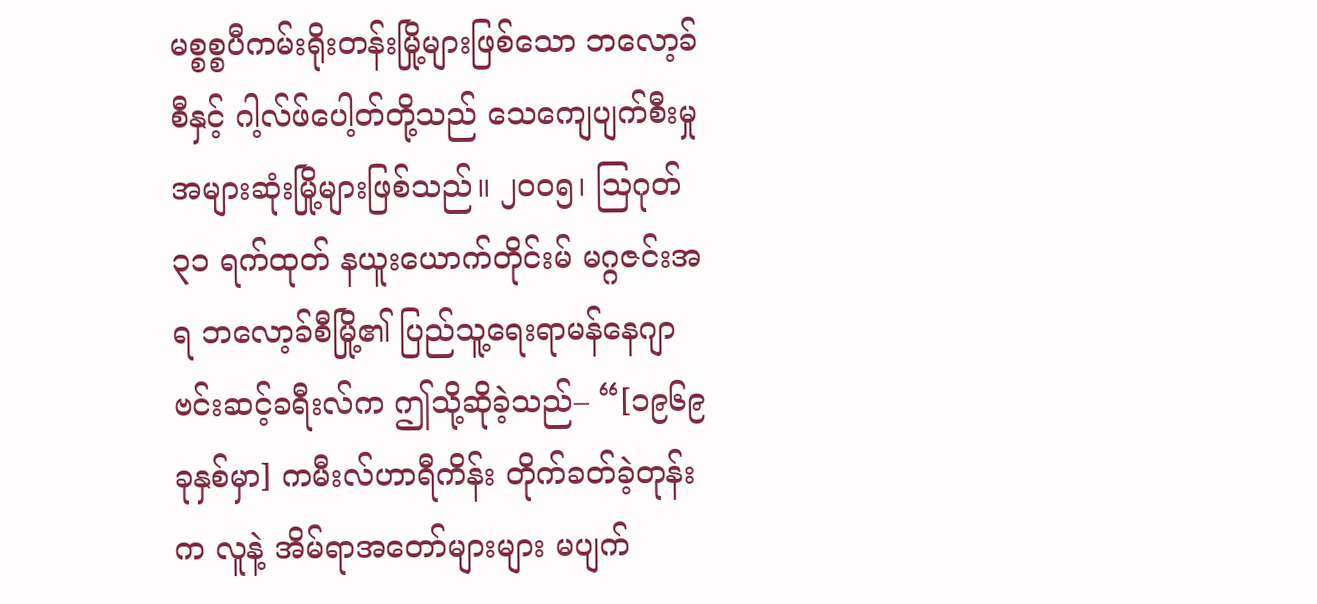မစ္စစ္စပီကမ်းရိုးတန်းမြို့များဖြစ်သော ဘလော့ခ်စီနှင့် ဂါ့လ်ဖ်ပေါ့တ်တို့သည် သေကျေပျက်စီးမှုအများဆုံးမြို့များဖြစ်သည်။ ၂၀၀၅၊ ဩဂုတ် ၃၁ ရက်ထုတ် နယူးယောက်တိုင်းမ် မဂ္ဂဇင်းအရ ဘလော့ခ်စီမြို့၏ ပြည်သူ့ရေးရာမန်နေဂျာ ဗင်းဆင့်ခရီးလ်က ဤသို့ဆိုခဲ့သည်– “[၁၉၆၉ ခုနှစ်မှာ] ကမီးလ်ဟာရီကိန်း တိုက်ခတ်ခဲ့တုန်းက လူနဲ့ အိမ်ရာအတော်များများ မပျက်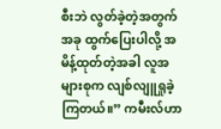စီးဘဲ လွတ်ခဲ့တဲ့အတွက် အခု ထွက်ပြေးပါလို့ အမိန့်ထုတ်တဲ့အခါ လူအများစုက လျစ်လျူရှုခဲ့ကြတယ်။” ကမီးလ်ဟာ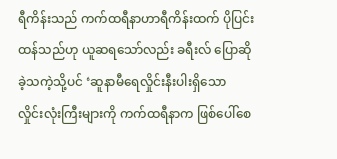ရီကိန်းသည် ကက်ထရီနာဟာရီကိန်းထက် ပိုပြင်းထန်သည်ဟု ယူဆရသော်လည်း ခရီးလ် ပြောဆိုခဲ့သကဲ့သို့ပင် ‘ဆူနာမီရေလှိုင်းနီးပါးရှိသော လှိုင်းလုံးကြီးများကို ကက်ထရီနာက ဖြစ်ပေါ်စေ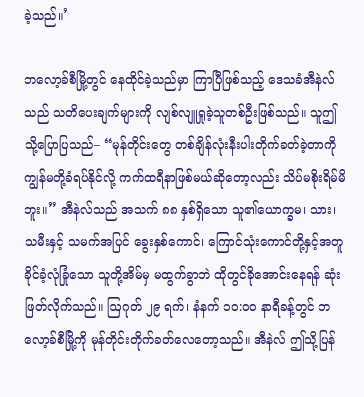ခဲ့သည်။’

ဘလော့ခ်စီမြို့တွင် နေထိုင်ခဲ့သည်မှာ ကြာပြီဖြစ်သည့် ဒေသခံအီနဲလ်သည် သတိပေးချက်များကို လျစ်လျူရှုခဲ့သူတစ်ဦးဖြစ်သည်။ သူဤသို့ပြောပြသည်– “မုန်တိုင်းတွေ တစ်ချိန်လုံးနီးပါးတိုက်ခတ်ခဲ့တာကို ကျွန်မတို့ခံရပ်နိုင်လို့ ကက်ထရီနာဖြစ်မယ်ဆိုတော့လည်း သိပ်မစိုးရိမ်မိဘူး။” အီနဲလ်သည် အသက် ၈၈ နှစ်ရှိသော သူ၏ယောက္ခမ၊ သား၊ သမီးနှင့် သမက်အပြင် ခွေးနှစ်ကောင်၊ ကြောင်သုံးကောင်တို့နှင့်အတူ ခိုင်ခံ့လုံခြုံသော သူတို့အိမ်မှ မထွက်ခွာဘဲ ထိုတွင်ခိုအောင်းနေရန် ဆုံးဖြတ်လိုက်သည်။ ဩဂုတ် ၂၉ ရက်၊ နံနက် ၁၀:၀၀ နာရီခန့်တွင် ဘလော့ခ်စီမြို့ကို မုန်တိုင်းတိုက်ခတ်လေတော့သည်။ အီနဲလ် ဤသို့ပြန်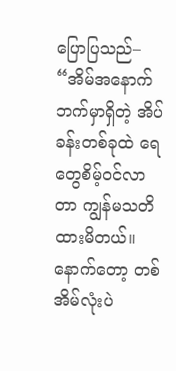ပြောပြသည်– “အိမ်အနောက်ဘက်မှာရှိတဲ့ အိပ်ခန်းတစ်ခုထဲ ရေတွေစိမ့်ဝင်လာတာ ကျွန်မသတိထားမိတယ်။ နောက်တော့ တစ်အိမ်လုံးပဲ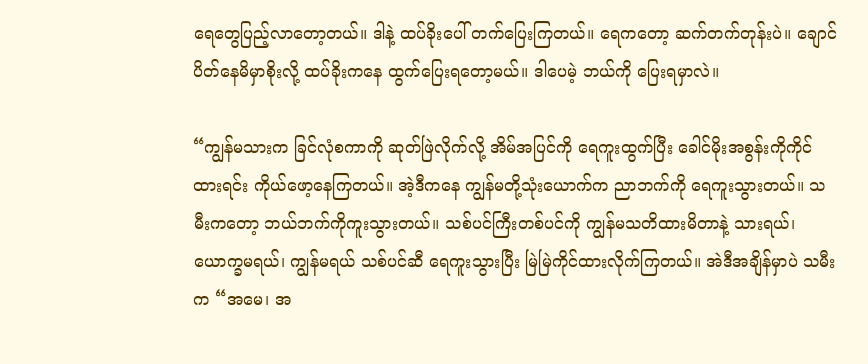ရေတွေပြည့်လာတော့တယ်။ ဒါနဲ့ ထပ်ခိုးပေါ် တက်ပြေးကြတယ်။ ရေကတော့ ဆက်တက်တုန်းပဲ။ ချောင်ပိတ်နေမိမှာစိုးလို့ ထပ်ခိုးကနေ ထွက်ပြေးရတော့မယ်။ ဒါပေမဲ့ ဘယ်ကို ပြေးရမှာလဲ။

“ကျွန်မသားက ခြင်လုံစကာကို ဆုတ်ဖြဲလိုက်လို့ အိမ်အပြင်ကို ရေကူးထွက်ပြီး ခေါင်မိုးအစွန်းကိုကိုင်ထားရင်း ကိုယ်ဖော့နေကြတယ်။ အဲ့ဒီကနေ ကျွန်မတို့သုံးယောက်က ညာဘက်ကို ရေကူးသွားတယ်။ သမီးကတော့ ဘယ်ဘက်ကိုကူးသွားတယ်။ သစ်ပင်ကြီးတစ်ပင်ကို ကျွန်မသတိထားမိတာနဲ့ သားရယ်၊ ယောက္ခမရယ်၊ ကျွန်မရယ် သစ်ပင်ဆီ ရေကူးသွားပြီး မြဲမြဲကိုင်ထားလိုက်ကြတယ်။ အဲဒီအချိန်မှာပဲ သမီးက “အမေ၊ အ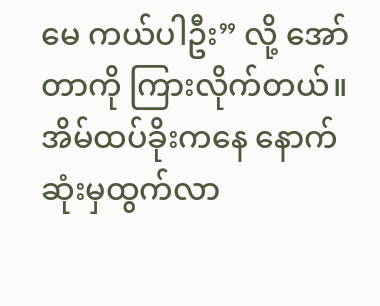မေ ကယ်ပါဦး” လို့ အော်တာကို ကြားလိုက်တယ်။ အိမ်ထပ်ခိုးကနေ နောက်ဆုံးမှထွက်လာ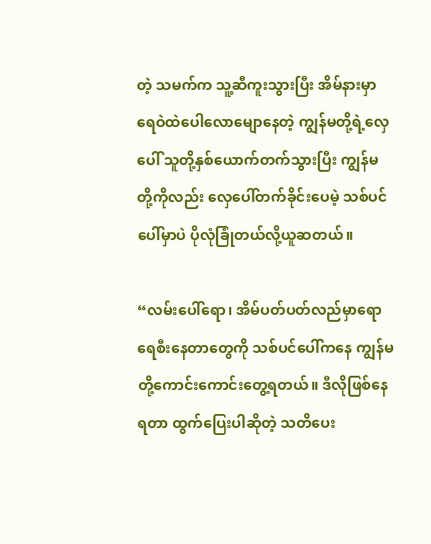တဲ့ သမက်က သူ့ဆီကူးသွားပြီး အိမ်နားမှာ ရေဝဲထဲပေါလောမျောနေတဲ့ ကျွန်မတို့ရဲ့လှေပေါ် သူတို့နှစ်ယောက်တက်သွားပြီး ကျွန်မတို့ကိုလည်း လှေပေါ်တက်ခိုင်းပေမဲ့ သစ်ပင်ပေါ်မှာပဲ ပိုလုံခြုံတယ်လို့ယူဆတယ်။

“လမ်းပေါ်ရော၊ အိမ်ပတ်ပတ်လည်မှာရော ရေစီးနေတာတွေကို သစ်ပင်ပေါ်ကနေ ကျွန်မတို့ကောင်းကောင်းတွေ့ရတယ်။ ဒီလိုဖြစ်နေရတာ ထွက်ပြေးပါဆိုတဲ့ သတိပေး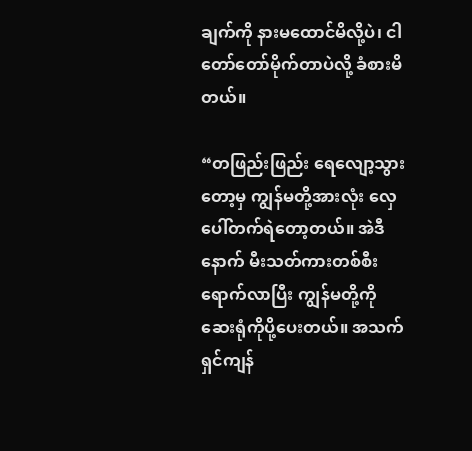ချက်ကို နားမထောင်မိလို့ပဲ၊ ငါတော်တော်မိုက်တာပဲလို့ ခံစားမိတယ်။

“တဖြည်းဖြည်း ရေလျော့သွားတော့မှ ကျွန်မတို့အားလုံး လှေပေါ်တက်ရဲတော့တယ်။ အဲဒီနောက် မီးသတ်ကားတစ်စီးရောက်လာပြီး ကျွန်မတို့ကို ဆေးရုံကိုပို့ပေးတယ်။ အသက်ရှင်ကျန်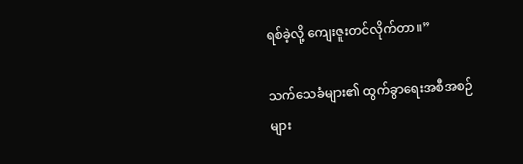ရစ်ခဲ့လို့ ကျေးဇူးတင်လိုက်တာ။”

သက်သေခံများ၏ ထွက်ခွာရေးအစီအစဉ်များ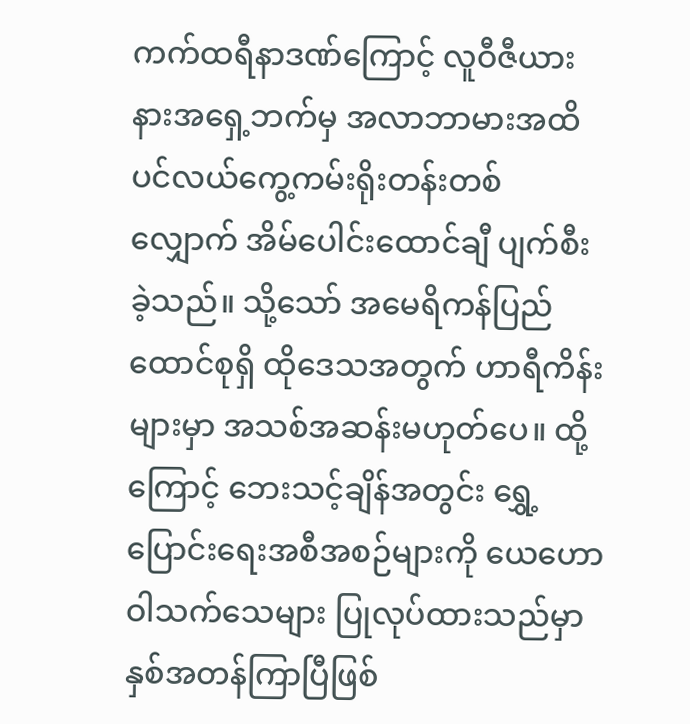ကက်ထရီနာဒဏ်ကြောင့် လူဝီဇီယားနားအရှေ့ဘက်မှ အလာဘာမားအထိ ပင်လယ်ကွေ့ကမ်းရိုးတန်းတစ်လျှောက် အိမ်ပေါင်းထောင်ချီ ပျက်စီးခဲ့သည်။ သို့သော် အမေရိကန်ပြည်ထောင်စုရှိ ထိုဒေသအတွက် ဟာရီကိန်းများမှာ အသစ်အဆန်းမဟုတ်ပေ။ ထို့ကြောင့် ဘေးသင့်ချိန်အတွင်း ရွှေ့ပြောင်းရေးအစီအစဉ်များကို ယေဟောဝါသက်သေများ ပြုလုပ်ထားသည်မှာ နှစ်အတန်ကြာပြီဖြစ်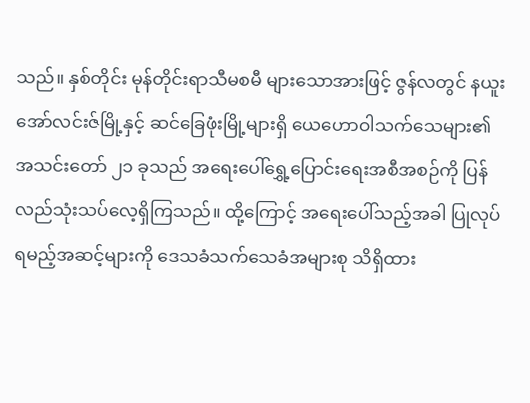သည်။ နှစ်တိုင်း မုန်တိုင်းရာသီမစမီ များသောအားဖြင့် ဇွန်လတွင် နယူးအော်လင်းဇ်မြို့နှင့် ဆင်ခြေဖုံးမြို့များရှိ ယေဟောဝါသက်သေများ၏ အသင်းတော် ၂၁ ခုသည် အရေးပေါ်ရွှေ့ပြောင်းရေးအစီအစဉ်ကို ပြန်လည်သုံးသပ်လေ့ရှိကြသည်။ ထို့ကြောင့် အရေးပေါ်သည့်အခါ ပြုလုပ်ရမည့်အဆင့်များကို ဒေသခံသက်သေခံအများစု သိရှိထား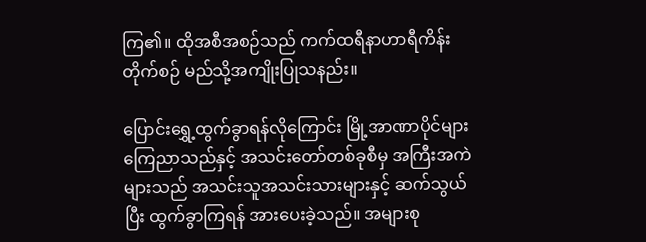ကြ၏။ ထိုအစီအစဉ်သည် ကက်ထရီနာဟာရီကိန်းတိုက်စဉ် မည်သို့အကျိုးပြုသနည်း။

ပြောင်းရွှေ့ထွက်ခွာရန်လိုကြောင်း မြို့အာဏာပိုင်များ ကြေညာသည်နှင့် အသင်းတော်တစ်ခုစီမှ အကြီးအကဲများသည် အသင်းသူအသင်းသားများနှင့် ဆက်သွယ်ပြီး ထွက်ခွာကြရန် အားပေးခဲ့သည်။ အများစု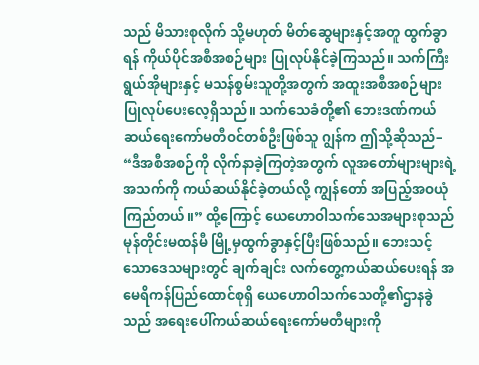သည် မိသားစုလိုက် သို့မဟုတ် မိတ်ဆွေများနှင့်အတူ ထွက်ခွာရန် ကိုယ်ပိုင်အစီအစဉ်များ ပြုလုပ်နိုင်ခဲ့ကြသည်။ သက်ကြီးရွယ်အိုများနှင့် မသန်စွမ်းသူတို့အတွက် အထူးအစီအစဉ်များ ပြုလုပ်ပေးလေ့ရှိသည်။ သက်သေခံတို့၏ ဘေးဒဏ်ကယ်ဆယ်ရေးကော်မတီဝင်တစ်ဦးဖြစ်သူ ဂျွန်က ဤသို့ဆိုသည်– “ဒီအစီအစဉ်ကို လိုက်နာခဲ့ကြတဲ့အတွက် လူအတော်များများရဲ့အသက်ကို ကယ်ဆယ်နိုင်ခဲ့တယ်လို့ ကျွန်တော် အပြည့်အဝယုံကြည်တယ်။” ထို့ကြောင့် ယေဟောဝါသက်သေအများစုသည် မုန်တိုင်းမထန်မီ မြို့မှထွက်ခွာနှင့်ပြီးဖြစ်သည်။ ဘေးသင့်သောဒေသများတွင် ချက်ချင်း လက်တွေ့ကယ်ဆယ်ပေးရန် အမေရိကန်ပြည်ထောင်စုရှိ ယေဟောဝါသက်သေတို့၏ဌာနခွဲသည် အရေးပေါ်ကယ်ဆယ်ရေးကော်မတီများကို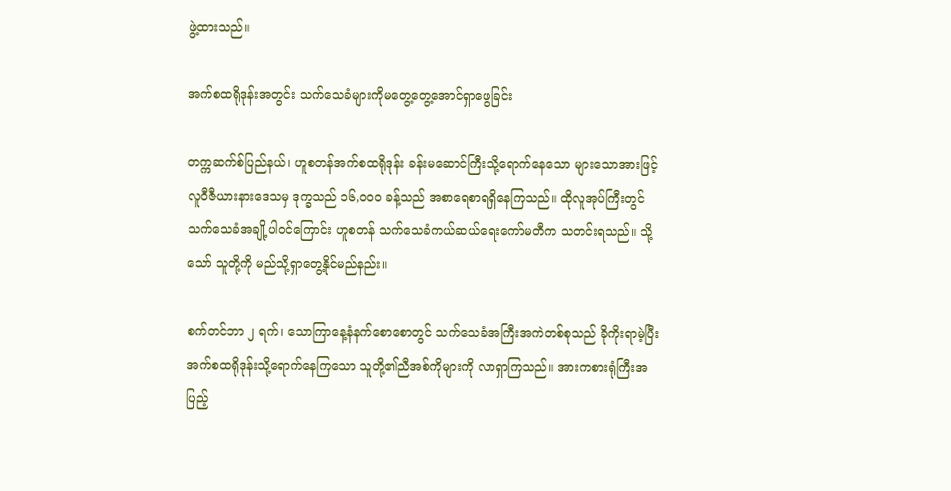ဖွဲ့ထားသည်။

အက်စထရိုဒုန်းအတွင်း သက်သေခံများကိုမတွေ့တွေ့အောင်ရှာဖွေခြင်း

တက္ကဆက်စ်ပြည်နယ်၊ ဟူစတန်အက်စထရိုဒုန်း ခန်းမဆောင်ကြီးသို့ရောက်နေသော များသောအားဖြင့် လူဝီဇီယားနားဒေသမှ ဒုက္ခသည် ၁၆,၀၀၀ ခန့်သည် အစာရေစာရရှိနေကြသည်။ ထိုလူအုပ်ကြီးတွင် သက်သေခံအချို့ပါဝင်ကြောင်း ဟူစတန် သက်သေခံကယ်ဆယ်ရေးကော်မတီက သတင်းရသည်။ သို့သော် သူတို့ကို မည်သို့ရှာတွေ့နိုင်မည်နည်း။

စက်တင်ဘာ ၂ ရက်၊ သောကြာနေ့နံနက်စောစောတွင် သက်သေခံအကြီးအကဲတစ်စုသည် ခိုကိုးရာမဲ့ပြီး အက်စထရိုဒုန်းသို့ရောက်နေကြသော သူတို့၏ညီအစ်ကိုများကို လာရှာကြသည်။ အားကစားရုံကြီးအပြည့်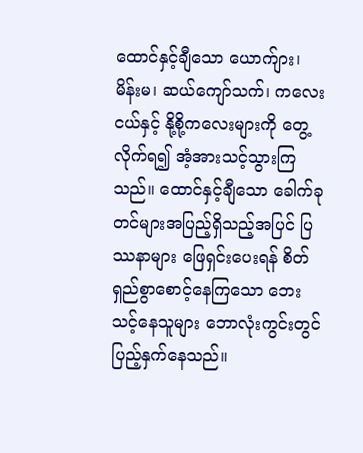ထောင်နှင့်ချီသော ယောက်ျား၊ မိန်းမ၊ ဆယ်ကျော်သက်၊ ကလေးငယ်နှင့် နို့စို့ကလေးများကို တွေ့လိုက်ရ၍ အံ့အားသင့်သွားကြသည်။ ထောင်နှင့်ချီသော ခေါက်ခုတင်များအပြည့်ရှိသည့်အပြင် ပြဿနာများ ဖြေရှင်းပေးရန် စိတ်ရှည်စွာစောင့်နေကြသော ဘေးသင့်နေသူများ ဘောလုံးကွင်းတွင် ပြည့်နှက်နေသည်။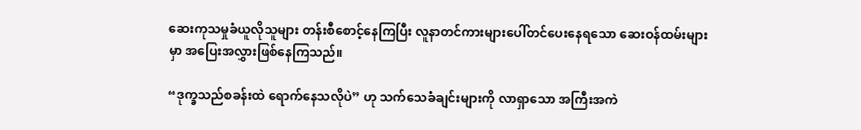ဆေးကုသမှုခံယူလိုသူများ တန်းစီစောင့်နေကြပြီး လူနာတင်ကားများပေါ်တင်ပေးနေရသော ဆေးဝန်ထမ်းများမှာ အပြေးအလွှားဖြစ်နေကြသည်။

“ဒုက္ခသည်စခန်းထဲ ရောက်နေသလိုပဲ” ဟု သက်သေခံချင်းများကို လာရှာသော အကြီးအကဲ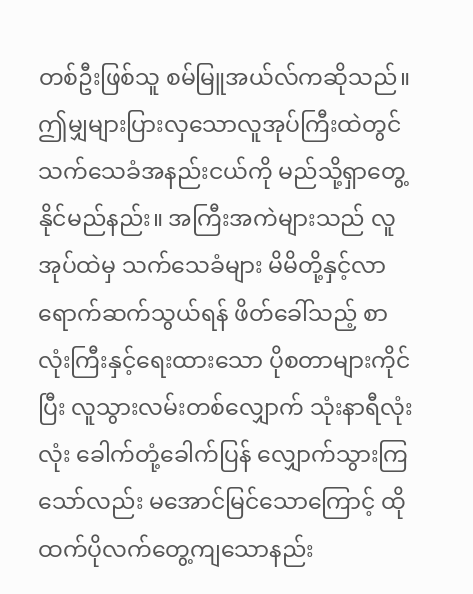တစ်ဦးဖြစ်သူ စမ်မြူအယ်လ်ကဆိုသည်။ ဤမျှများပြားလှသောလူအုပ်ကြီးထဲတွင် သက်သေခံအနည်းငယ်ကို မည်သို့ရှာတွေ့နိုင်မည်နည်း။ အကြီးအကဲများသည် လူအုပ်ထဲမှ သက်သေခံများ မိမိတို့နှင့်လာရောက်ဆက်သွယ်ရန် ဖိတ်ခေါ်သည့် စာလုံးကြီးနှင့်ရေးထားသော ပိုစတာများကိုင်ပြီး လူသွားလမ်းတစ်လျှောက် သုံးနာရီလုံးလုံး ခေါက်တုံ့ခေါက်ပြန် လျှောက်သွားကြသော်လည်း မအောင်မြင်သောကြောင့် ထိုထက်ပိုလက်တွေ့ကျသောနည်း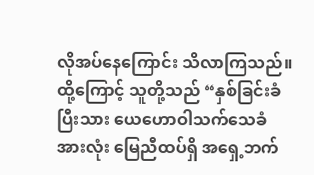လိုအပ်နေကြောင်း သိလာကြသည်။ ထို့ကြောင့် သူတို့သည် “နှစ်ခြင်းခံပြီးသား ယေဟောဝါသက်သေခံအားလုံး မြေညီထပ်ရှိ အရှေ့ဘက်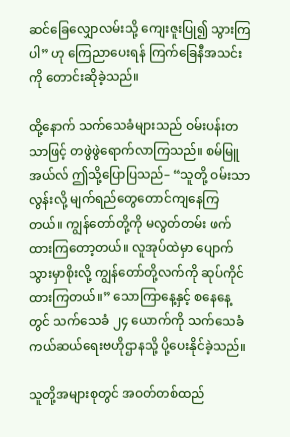ဆင်ခြေလျှောလမ်းသို့ ကျေးဇူးပြု၍ သွားကြပါ” ဟု ကြေညာပေးရန် ကြက်ခြေနီအသင်းကို တောင်းဆိုခဲ့သည်။

ထို့နောက် သက်သေခံများသည် ဝမ်းပန်းတသာဖြင့် တဖွဲဖွဲရောက်လာကြသည်။ စမ်မြူအယ်လ် ဤသို့ပြောပြသည်– “သူတို့ ဝမ်းသာလွန်းလို့ မျက်ရည်တွေတောင်ကျနေကြတယ်။ ကျွန်တော်တို့ကို မလွတ်တမ်း ဖက်ထားကြတော့တယ်။ လူအုပ်ထဲမှာ ပျောက်သွားမှာစိုးလို့ ကျွန်တော်တို့လက်ကို ဆုပ်ကိုင်ထားကြတယ်။” သောကြာနေ့နှင့် စနေနေ့တွင် သက်သေခံ ၂၄ ယောက်ကို သက်သေခံကယ်ဆယ်ရေးဗဟိုဌာနသို့ ပို့ပေးနိုင်ခဲ့သည်။

သူတို့အများစုတွင် အဝတ်တစ်ထည်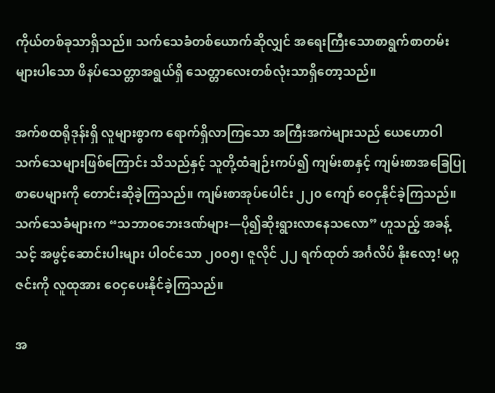ကိုယ်တစ်ခုသာရှိသည်။ သက်သေခံတစ်ယောက်ဆိုလျှင် အရေးကြီးသောစာရွက်စာတမ်းများပါသော ဖိနပ်သေတ္တာအရွယ်ရှိ သေတ္တာလေးတစ်လုံးသာရှိတော့သည်။

အက်စထရိုဒုန်းရှိ လူများစွာက ရောက်ရှိလာကြသော အကြီးအကဲများသည် ယေဟောဝါသက်သေများဖြစ်ကြောင်း သိသည်နှင့် သူတို့ထံချဉ်းကပ်၍ ကျမ်းစာနှင့် ကျမ်းစာအခြေပြုစာပေများကို တောင်းဆိုခဲ့ကြသည်။ ကျမ်းစာအုပ်ပေါင်း ၂၂၀ ကျော် ဝေငှနိုင်ခဲ့ကြသည်။ သက်သေခံများက “သဘာဝဘေးဒဏ်များ—ပို၍ဆိုးရွားလာနေသလော” ဟူသည့် အခန့်သင့် အဖွင့်ဆောင်းပါးများ ပါဝင်သော ၂၀၀၅၊ ဇူလိုင် ၂၂ ရက်ထုတ် အင်္ဂလိပ် နိုးလော့! မဂ္ဂဇင်းကို လူထုအား ဝေငှပေးနိုင်ခဲ့ကြသည်။

အ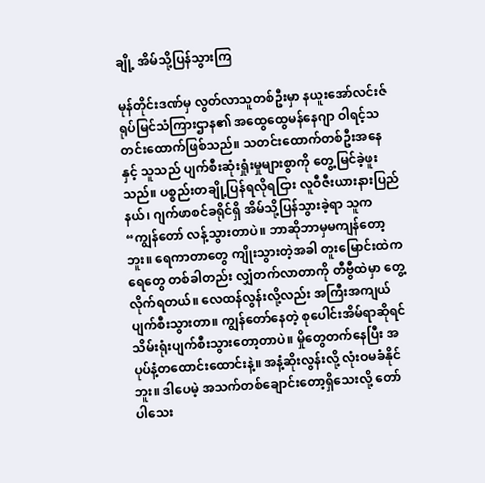ချို့ အိမ်သို့ပြန်သွားကြ

မုန်တိုင်းဒဏ်မှ လွတ်လာသူတစ်ဦးမှာ နယူးအော်လင်းဇ်ရုပ်မြင်သံကြားဌာန၏ အထွေထွေမန်နေဂျာ ဝါရင့်သတင်းထောက်ဖြစ်သည်။ သတင်းထောက်တစ်ဦးအနေနှင့် သူသည် ပျက်စီးဆုံးရှုံးမှုများစွာကို တွေ့မြင်ခဲ့ဖူးသည်။ ပစ္စည်းတချို့ပြန်ရလိုရငြား လူဝီဇီးယားနားပြည်နယ်၊ ဂျက်ဖာစင်ခရိုင်ရှိ အိမ်သို့ပြန်သွားခဲ့ရာ သူက “ကျွန်တော် လန့်သွားတာပဲ။ ဘာဆိုဘာမှမကျန်တော့ဘူး။ ရေကာတာတွေ ကျိုးသွားတဲ့အခါ တူးမြောင်းထဲကရေတွေ တစ်ခါတည်း လျှံတက်လာတာကို တီဗွီထဲမှာ တွေ့လိုက်ရတယ်။ လေထန်လွန်းလို့လည်း အကြီးအကျယ်ပျက်စီးသွားတာ။ ကျွန်တော်နေတဲ့ စုပေါင်းအိမ်ရာဆိုရင် သိမ်းရုံးပျက်စီးသွားတော့တာပဲ။ မှိုတွေတက်နေပြီး အပုပ်နံ့တထောင်းထောင်းနဲ့။ အနံ့ဆိုးလွန်းလို့ လုံးဝမခံနိုင်ဘူး။ ဒါပေမဲ့ အသက်တစ်ချောင်းတော့ရှိသေးလို့ တော်ပါသေး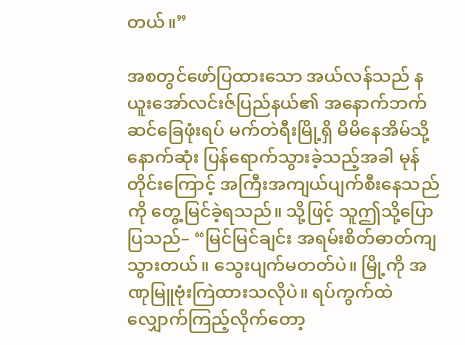တယ်။”

အစတွင်ဖော်ပြထားသော အယ်လန်သည် နယူးအော်လင်းဇ်ပြည်နယ်၏ အနောက်ဘက်ဆင်ခြေဖုံးရပ် မက်တဲရီးမြို့ရှိ မိမိနေအိမ်သို့ နောက်ဆုံး ပြန်ရောက်သွားခဲ့သည့်အခါ မုန်တိုင်းကြောင့် အကြီးအကျယ်ပျက်စီးနေသည်ကို တွေ့မြင်ခဲ့ရသည်။ သို့ဖြင့် သူဤသို့ပြောပြသည်– “မြင်မြင်ချင်း အရမ်းစိတ်ဓာတ်ကျသွားတယ်။ သွေးပျက်မတတ်ပဲ။ မြို့ကို အဏုမြူဗုံးကြဲထားသလိုပဲ။ ရပ်ကွက်ထဲလျှောက်ကြည့်လိုက်တော့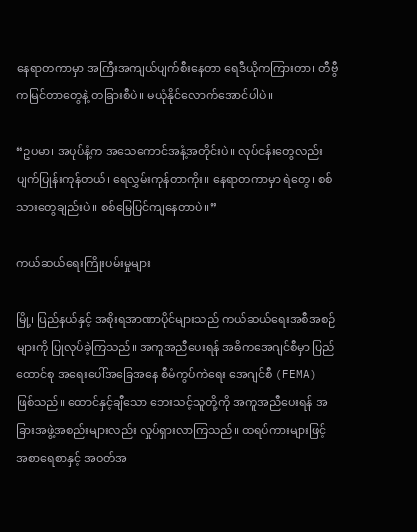နေရာတကာမှာ အကြီးအကျယ်ပျက်စီးနေတာ ရေဒီယိုကကြားတာ၊ တီဗွီကမြင်တာတွေနဲ့ တခြားစီပဲ။ မယုံနိုင်လောက်အောင်ပါပဲ။

“ဥပမာ၊ အပုပ်နံ့က အသေကောင်အနံ့အတိုင်းပဲ။ လုပ်ငန်းတွေလည်း ပျက်ပြုန်းကုန်တယ်၊ ရေလွှမ်းကုန်တာကိုး။ နေရာတကာမှာ ရဲတွေ၊ စစ်သားတွေချည်းပဲ။ စစ်မြေပြင်ကျနေတာပဲ။”

ကယ်ဆယ်ရေးကြိုးပမ်းမှုများ

မြို့၊ ပြည်နယ်နှင့် အစိုးရအာဏာပိုင်များသည် ကယ်ဆယ်ရေးအစီအစဉ်များကို ပြုလုပ်ခဲ့ကြသည်။ အကူအညီပေးရန် အဓိကအေဂျင်စီမှာ ပြည်ထောင်စု အရေးပေါ်အခြေအနေ စီမံကွပ်ကဲရေး အေဂျင်စီ (FEMA) ဖြစ်သည်။ ထောင်နှင့်ချီသော ဘေးသင့်သူတို့ကို အကူအညီပေးရန် အခြားအဖွဲ့အစည်းများလည်း လှုပ်ရှားလာကြသည်။ ထရပ်ကားများဖြင့် အစာရေစာနှင့် အဝတ်အ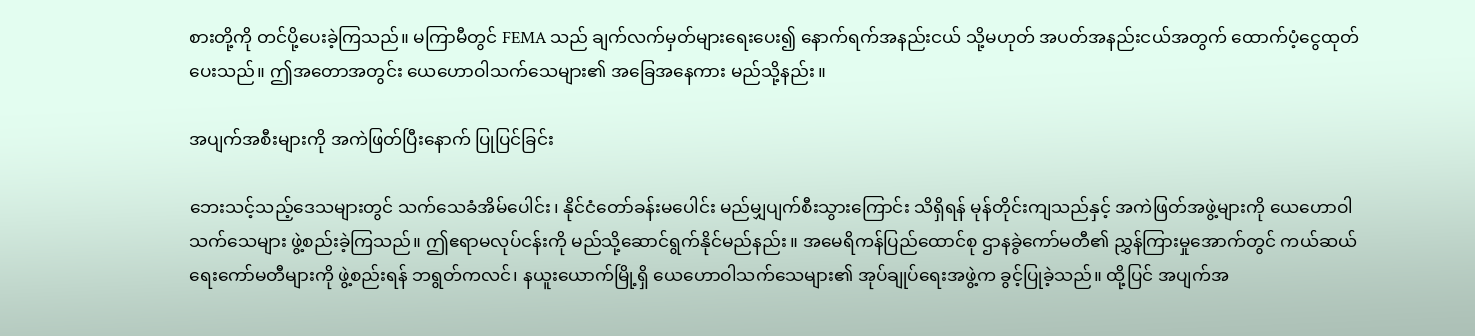စားတို့ကို တင်ပို့ပေးခဲ့ကြသည်။ မကြာမီတွင် FEMA သည် ချက်လက်မှတ်များရေးပေး၍ နောက်ရက်အနည်းငယ် သို့မဟုတ် အပတ်အနည်းငယ်အတွက် ထောက်ပံ့ငွေထုတ်ပေးသည်။ ဤအတောအတွင်း ယေဟောဝါသက်သေများ၏ အခြေအနေကား မည်သို့နည်း။

အပျက်အစီးများကို အကဲဖြတ်ပြီးနောက် ပြုပြင်ခြင်း

ဘေးသင့်သည့်ဒေသများတွင် သက်သေခံအိမ်ပေါင်း၊ နိုင်ငံတော်ခန်းမပေါင်း မည်မျှပျက်စီးသွားကြောင်း သိရှိရန် မုန်တိုင်းကျသည်နှင့် အကဲဖြတ်အဖွဲ့များကို ယေဟောဝါသက်သေများ ဖွဲ့စည်းခဲ့ကြသည်။ ဤဧရာမလုပ်ငန်းကို မည်သို့ဆောင်ရွက်နိုင်မည်နည်း။ အမေရိကန်ပြည်ထောင်စု ဌာနခွဲကော်မတီ၏ ညွှန်ကြားမှုအောက်တွင် ကယ်ဆယ်ရေးကော်မတီများကို ဖွဲ့စည်းရန် ဘရွတ်ကလင်၊ နယူးယောက်မြို့ရှိ ယေဟောဝါသက်သေများ၏ အုပ်ချုပ်ရေးအဖွဲ့က ခွင့်ပြုခဲ့သည်။ ထို့ပြင် အပျက်အ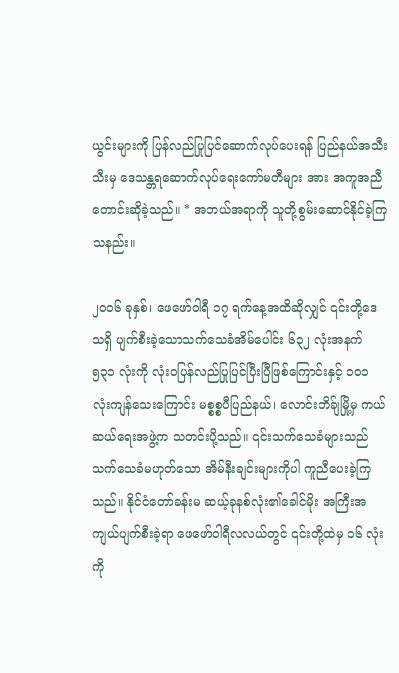ယွင်းများကို ပြန်လည်ပြုပြင်ဆောက်လုပ်ပေးရန် ပြည်နယ်အသီးသီးမှ ဒေသန္တရဆောက်လုပ်ရေးကော်မတီများ အား အကူအညီတောင်းဆိုခဲ့သည်။ * အဘယ်အရာကို သူတို့စွမ်းဆောင်နိုင်ခဲ့ကြသနည်း။

၂၀၀၆ ခုနှစ်၊ ဖေဖော်ဝါရီ ၁၇ ရက်နေ့အထိဆိုလျှင် ၎င်းတို့ဒေသရှိ ပျက်စီးခဲ့သောသက်သေခံအိမ်ပေါင်း ၆၃၂ လုံးအနက် ၅၃၁ လုံးကို လုံးဝပြန်လည်ပြုပြင်ပြီးပြီဖြစ်ကြောင်းနှင့် ၁၀၁ လုံးကျန်သေးကြောင်း မစ္စစ္စပီပြည်နယ်၊ လောင်းဘိခ်ျမြို့မှ ကယ်ဆယ်ရေးအဖွဲ့က သတင်းပို့သည်။ ၎င်းသက်သေခံများသည် သက်သေခံမဟုတ်သော အိမ်နီးချင်းများကိုပါ ကူညီပေးခဲ့ကြသည်။ နိုင်ငံတော်ခန်းမ ဆယ့်ခုနစ်လုံး၏ခေါင်မိုး အကြီးအကျယ်ပျက်စီးခဲ့ရာ ဖေဖော်ဝါရီလလယ်တွင် ၎င်းတို့ထဲမှ ၁၆ လုံးကို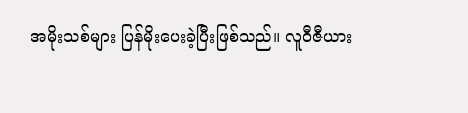အမိုးသစ်များ ပြန်မိုးပေးခဲ့ပြီးဖြစ်သည်။ လူဝီဇီယား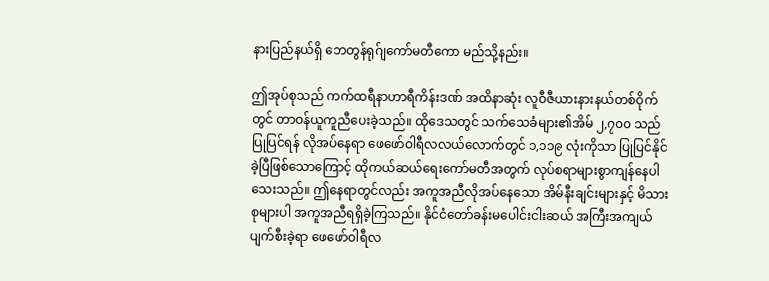နားပြည်နယ်ရှိ ဘေတွန်ရုဂ်ျကော်မတီကော မည်သို့နည်း။

ဤအုပ်စုသည် ကက်ထရီနာဟာရီကိန်းဒဏ် အထိနာဆုံး လူဝီဇီယားနားနယ်တစ်ဝိုက်တွင် တာဝန်ယူကူညီပေးခဲ့သည်။ ထိုဒေသတွင် သက်သေခံများ၏အိမ် ၂,၇၀၀ သည် ပြုပြင်ရန် လိုအပ်နေရာ ဖေဖော်ဝါရီလလယ်လောက်တွင် ၁,၁၁၉ လုံးကိုသာ ပြုပြင်နိုင်ခဲ့ပြီဖြစ်သောကြောင့် ထိုကယ်ဆယ်ရေးကော်မတီအတွက် လုပ်စရာများစွာကျန်နေပါသေးသည်။ ဤနေရာတွင်လည်း အကူအညီလိုအပ်နေသော အိမ်နီးချင်းများနှင့် မိသားစုများပါ အကူအညီရရှိခဲ့ကြသည်။ နိုင်ငံတော်ခန်းမပေါင်းငါးဆယ် အကြီးအကျယ်ပျက်စီးခဲ့ရာ ဖေဖော်ဝါရီလ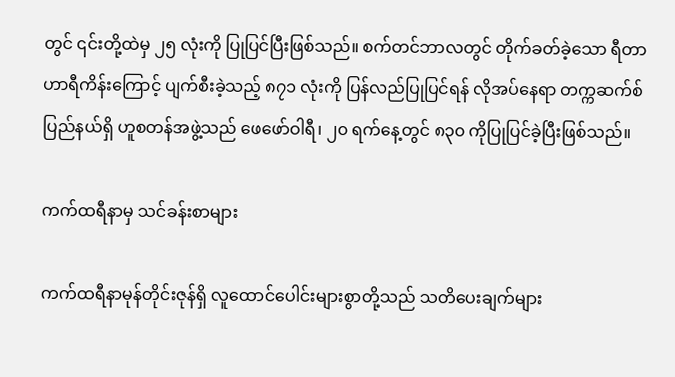တွင် ၎င်းတို့ထဲမှ ၂၅ လုံးကို ပြုပြင်ပြီးဖြစ်သည်။ စက်တင်ဘာလတွင် တိုက်ခတ်ခဲ့သော ရီတာဟာရီကိန်းကြောင့် ပျက်စီးခဲ့သည့် ၈၇၁ လုံးကို ပြန်လည်ပြုပြင်ရန် လိုအပ်နေရာ တက္ကဆက်စ်ပြည်နယ်ရှိ ဟူစတန်အဖွဲ့သည် ဖေဖော်ဝါရီ၊ ၂၀ ရက်နေ့တွင် ၈၃၀ ကိုပြုပြင်ခဲ့ပြီးဖြစ်သည်။

ကက်ထရီနာမှ သင်ခန်းစာများ

ကက်ထရီနာမုန်တိုင်းဇုန်ရှိ လူထောင်ပေါင်းများစွာတို့သည် သတိပေးချက်များ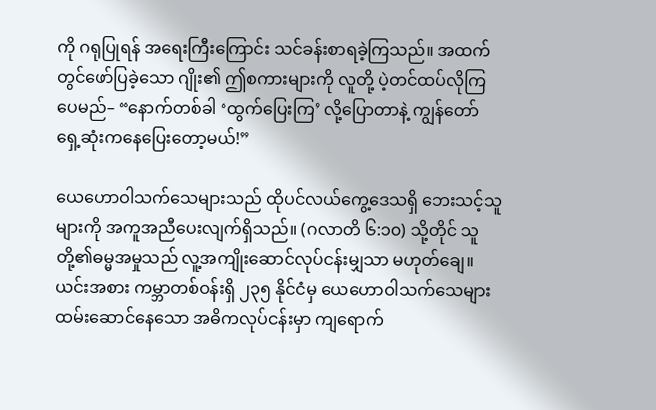ကို ဂရုပြုရန် အရေးကြီးကြောင်း သင်ခန်းစာရခဲ့ကြသည်။ အထက်တွင်ဖော်ပြခဲ့သော ဂျိုး၏ ဤစကားများကို လူတို့ ပဲ့တင်ထပ်လိုကြပေမည်– “နောက်တစ်ခါ ‘ထွက်ပြေးကြ’ လို့ပြောတာနဲ့ ကျွန်တော် ရှေ့ဆုံးကနေပြေးတော့မယ်!”

ယေဟောဝါသက်သေများသည် ထိုပင်လယ်ကွေ့ဒေသရှိ ဘေးသင့်သူများကို အကူအညီပေးလျက်ရှိသည်။ (ဂလာတိ ၆:၁၀) သို့တိုင် သူတို့၏ဓမ္မအမှုသည် လူ့အကျိုးဆောင်လုပ်ငန်းမျှသာ မဟုတ်ချေ။ ယင်းအစား ကမ္ဘာတစ်ဝန်းရှိ ၂၃၅ နိုင်ငံမှ ယေဟောဝါသက်သေများ ထမ်းဆောင်နေသော အဓိကလုပ်ငန်းမှာ ကျရောက်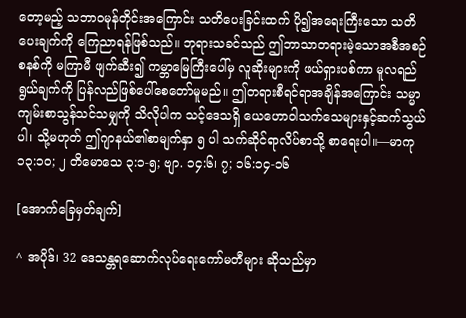တော့မည့် သဘာဝမုန်တိုင်းအကြောင်း သတိပေးခြင်းထက် ပို၍အရေးကြီးသော သတိပေးချက်ကို ကြေညာရန်ဖြစ်သည်။ ဘုရားသခင်သည် ဤဘာသာတရားမဲ့သောအစီအစဉ်စနစ်ကို မကြာမီ ဖျက်ဆီး၍ ကမ္ဘာမြေကြီးပေါ်မှ လူဆိုးများကို ဖယ်ရှားပစ်ကာ မူလရည်ရွယ်ချက်ကို ပြန်လည်ဖြစ်ပေါ်စေတော်မူမည်။ ဤတရားစီရင်ရာအချိန်အကြောင်း သမ္မာကျမ်းစာသွန်သင်သမျှကို သိလိုပါက သင့်ဒေသရှိ ယေဟောဝါသက်သေများနှင့်ဆက်သွယ်ပါ၊ သို့မဟုတ် ဤဂျာနယ်၏စာမျက်နှာ ၅ ပါ သက်ဆိုင်ရာလိပ်စာသို့ စာရေးပါ။—မာကု ၁၃:၁၀; ၂ တိမောသေ ၃:၁-၅; ဗျာ. ၁၄:၆၊ ၇; ၁၆:၁၄-၁၆

[အောက်ခြေမှတ်ချက်]

^ အပိုဒ်၊ 32 ဒေသန္တရဆောက်လုပ်ရေးကော်မတီများ ဆိုသည်မှာ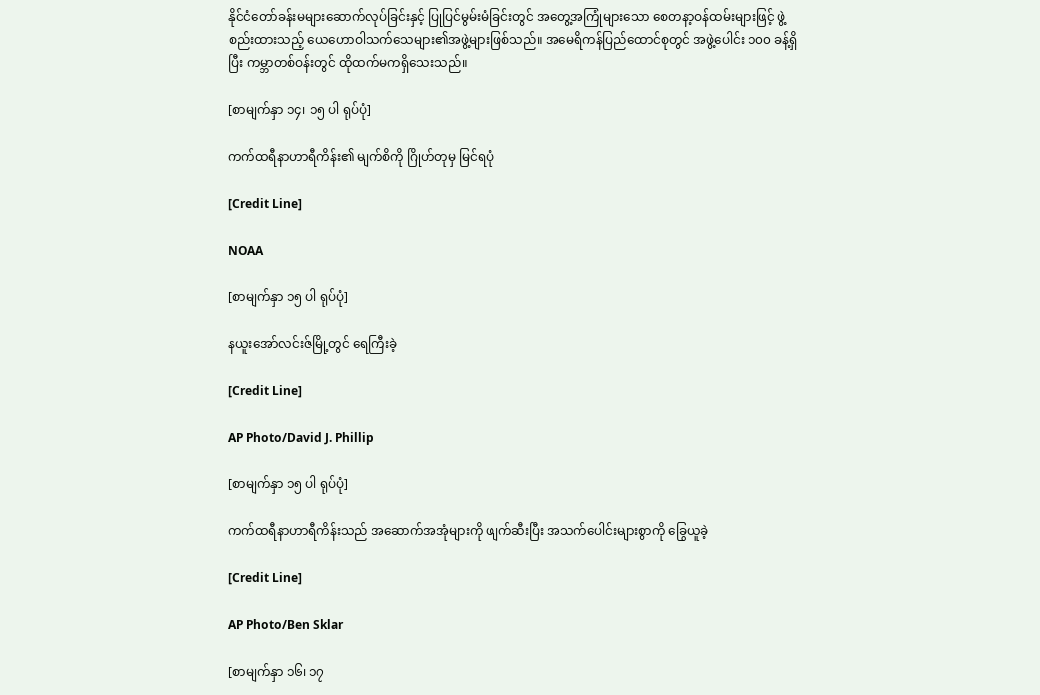နိုင်ငံတော်ခန်းမများဆောက်လုပ်ခြင်းနှင့် ပြုပြင်မွမ်းမံခြင်းတွင် အတွေ့အကြုံများသော စေတနာ့ဝန်ထမ်းများဖြင့် ဖွဲ့စည်းထားသည့် ယေဟောဝါသက်သေများ၏အဖွဲ့များဖြစ်သည်။ အမေရိကန်ပြည်ထောင်စုတွင် အဖွဲ့ပေါင်း ၁၀၀ ခန့်ရှိပြီး ကမ္ဘာတစ်ဝန်းတွင် ထိုထက်မကရှိသေးသည်။

[စာမျက်နှာ ၁၄၊ ၁၅ ပါ ရုပ်ပုံ]

ကက်ထရီနာဟာရီကိန်း၏ မျက်စိကို ဂြိုဟ်တုမှ မြင်ရပုံ

[Credit Line]

NOAA

[စာမျက်နှာ ၁၅ ပါ ရုပ်ပုံ]

နယူးအော်လင်းဇ်မြို့တွင် ရေကြီးခဲ့

[Credit Line]

AP Photo/David J. Phillip

[စာမျက်နှာ ၁၅ ပါ ရုပ်ပုံ]

ကက်ထရီနာဟာရီကိန်းသည် အဆောက်အအုံများကို ဖျက်ဆီးပြီး အသက်ပေါင်းများစွာကို ခြွေယူခဲ့

[Credit Line]

AP Photo/Ben Sklar

[စာမျက်နှာ ၁၆၊ ၁၇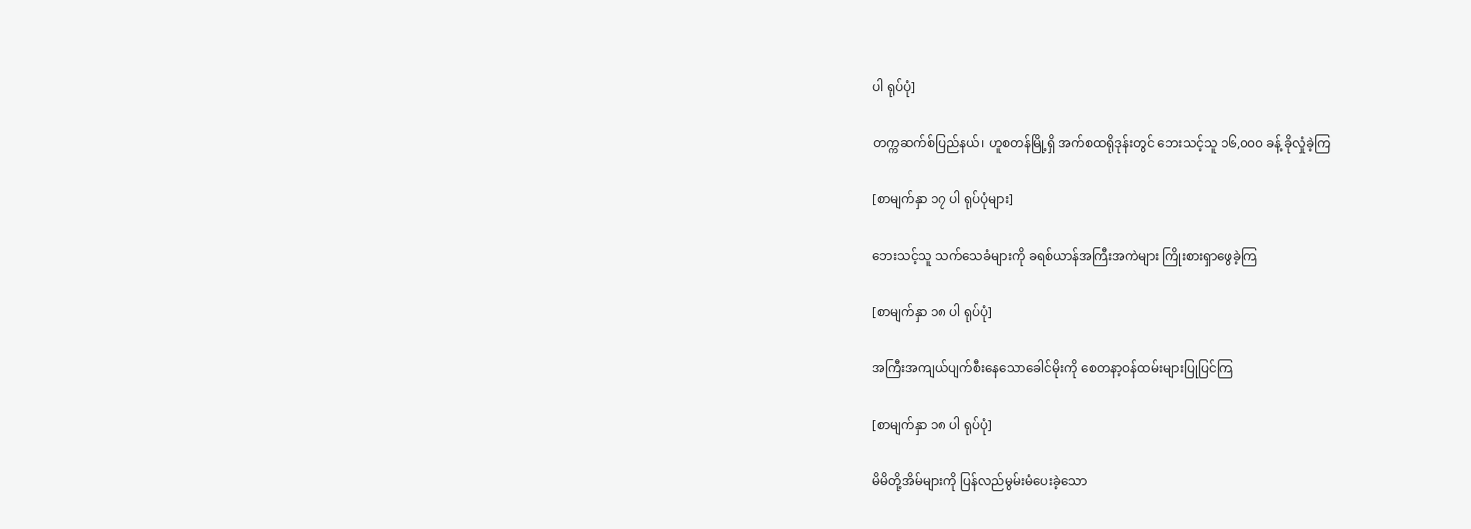ပါ ရုပ်ပုံ]

တက္ကဆက်စ်ပြည်နယ်၊ ဟူစတန်မြို့ရှိ အက်စထရိုဒုန်းတွင် ဘေးသင့်သူ ၁၆,၀၀၀ ခန့် ခိုလှုံခဲ့ကြ

[စာမျက်နှာ ၁၇ ပါ ရုပ်ပုံများ]

ဘေးသင့်သူ သက်သေခံများကို ခရစ်ယာန်အကြီးအကဲများ ကြိုးစားရှာဖွေခဲ့ကြ

[စာမျက်နှာ ၁၈ ပါ ရုပ်ပုံ]

အကြီးအကျယ်ပျက်စီးနေသောခေါင်မိုးကို စေတနာ့ဝန်ထမ်းများပြုပြင်ကြ

[စာမျက်နှာ ၁၈ ပါ ရုပ်ပုံ]

မိမိတို့အိမ်များကို ပြန်လည်မွမ်းမံပေးခဲ့သော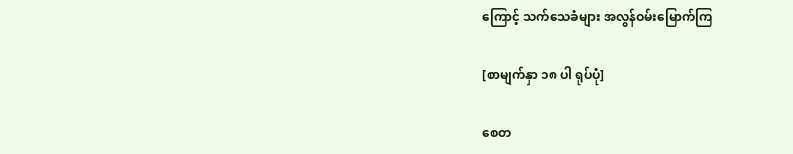ကြောင့် သက်သေခံများ အလွန်ဝမ်းမြောက်ကြ

[စာမျက်နှာ ၁၈ ပါ ရုပ်ပုံ]

စေတ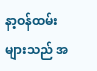နာ့ဝန်ထမ်းများသည် အ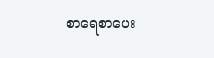စာရေစာပေး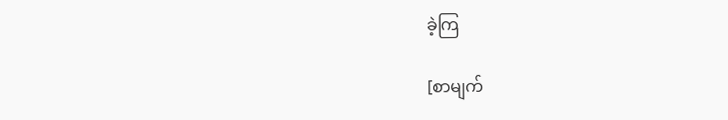ခဲ့ကြ

[စာမျက်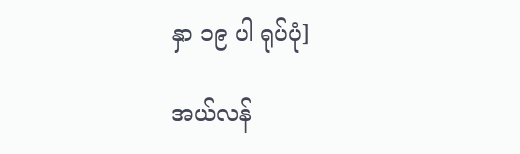နှာ ၁၉ ပါ ရုပ်ပုံ]

အယ်လန်